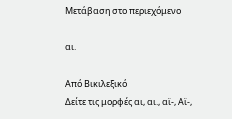Μετάβαση στο περιεχόμενο

αι.

Από Βικιλεξικό
Δείτε τις μορφές αι, αι., αϊ-, Αϊ-,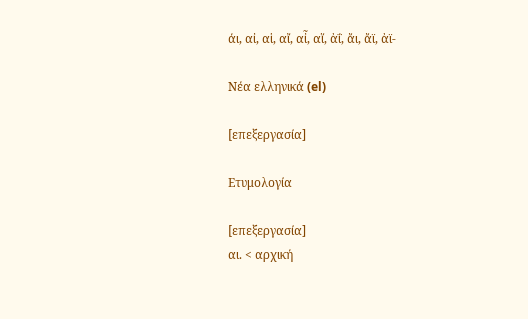άι, αἰ, αἱ, αἴ, αἶ, αἵ, ἀΐ, ἄι, ἄϊ, ἀϊ-

Νέα ελληνικά (el)

[επεξεργασία]

Ετυμολογία

[επεξεργασία]
αι. < αρχική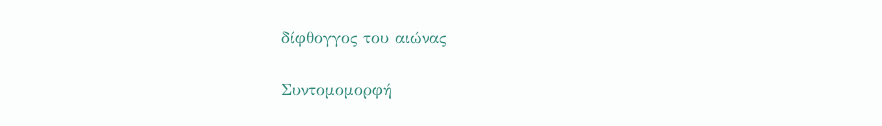δίφθογγος του αιώνας

Συντομομορφή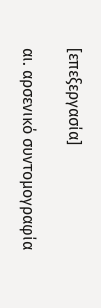[επεξεργασία]

αι. αρσενικό συντομογραφία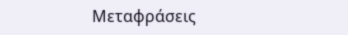Μεταφράσεις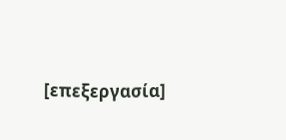[επεξεργασία]